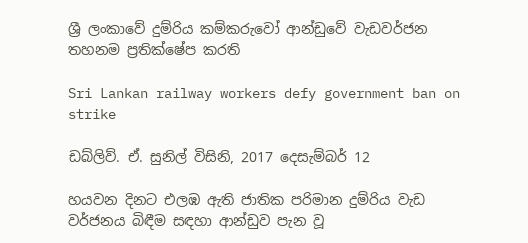ශ්‍රී ලංකාවේ දුම්රිය කම්කරුවෝ ආන්ඩුවේ වැඩවර්ජන තහනම ප්‍රතික්ෂේප කරති

Sri Lankan railway workers defy government ban on strike

ඩබ්ලිව්. ඒ. සුනිල් විසිනි, 2017 දෙසැම්බර් 12

හයවන දිනට එලඹ ඇති ජාතික පරිමාන දුම්රිය වැඩ වර්ජනය බිඳීම සඳහා ආන්ඩුව පැන වූ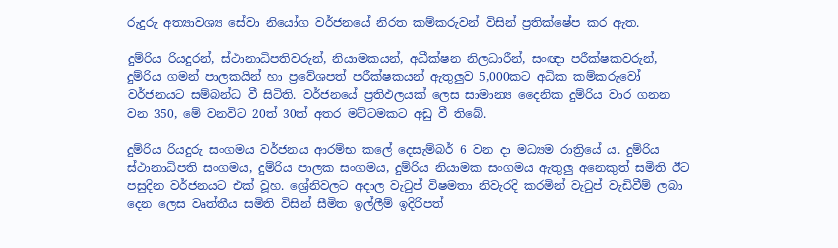රුදුරු අත්‍යාවශ්‍ය සේවා නියෝග වර්ජනයේ නිරත කම්කරුවන් විසින් ප්‍රතික්ෂේප කර ඇත.

දුම්රිය රියදුරන්, ස්ථානාධිපතිවරුන්, නියාමකයන්, අධීක්ෂන නිලධාරීන්, සංඥා පරීක්ෂකවරුන්, දුම්රිය ගමන් පාලකයින් හා ප්‍රවේශපත් පරීක්ෂකයන් ඇතුලුව 5,000කට අධික කම්කරුවෝ වර්ජනයට සම්බන්ධ වී සිටිති. වර්ජනයේ ප්‍රතිඵලයක් ලෙස සාමාන්‍ය දෛනික දුම්රිය වාර ගනන වන 350, මේ වනවිට 20ත් 30ත් අතර මට්ටමකට අඩු වී තිබේ.

දුම්රිය රියදුරු සංගමය වර්ජනය ආරම්භ කලේ දෙසැම්බර් 6 වන දා මධ්‍යම රාත්‍රියේ ය. දුම්රිය ස්ථානාධිපති සංගමය, දුම්රිය පාලක සංගමය, දුම්රිය නියාමක සංගමය ඇතුලු අනෙකුත් සමිති ඊට පසුදින වර්ජනයට එක් වූහ. ශ්‍රේනිවලට අදාල වැටුප් විෂමතා නිවැරදි කරමින් වැටුප් වැඩිවීම් ලබා දෙන ලෙස වෘත්තීය සමිති විසින් සීමිත ඉල්ලීම් ඉදිරිපත්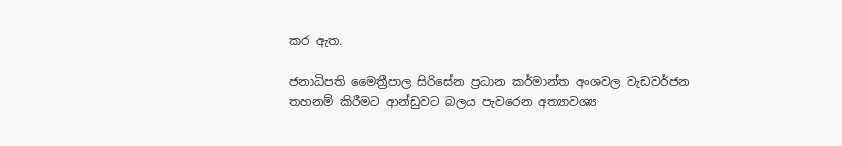කර ඇත.

ජනාධිපති මෛත්‍රීපාල සිරිසේන ප්‍රධාන කර්මාන්ත අංශවල වැඩවර්ජන තහනම් කිරීමට ආන්ඩුවට බලය පැවරෙන අත්‍යාවශ්‍ය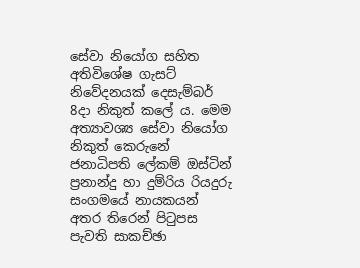සේවා නියෝග සහිත අතිවිශේෂ ගැසට් නිවේදනයක් දෙසැම්බර් 8දා නිකුත් කලේ ය. මෙම අත්‍යාවශ්‍ය සේවා නියෝග නිකුත් කෙරුනේ ජනාධිපති ලේකම් ඔස්ටින් ප්‍රනාන්දු හා දුම්රිය රියදුරු සංගමයේ නායකයන් අතර තිරෙන් පිටුපස පැවති සාකච්ඡා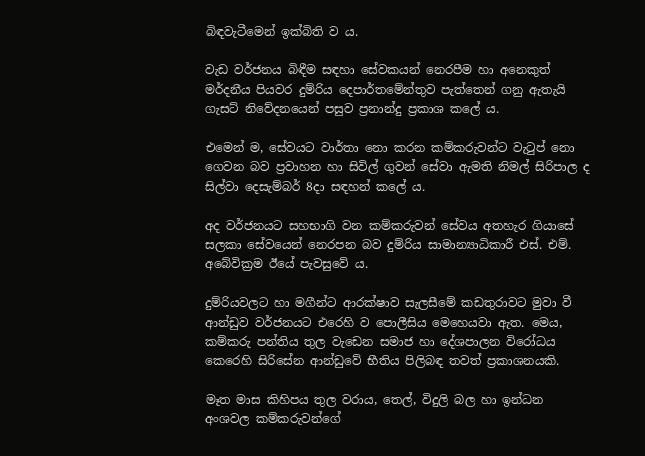බිඳවැටීමෙන් ඉක්බිති ව ය.

වැඩ වර්ජනය බිඳීම සඳහා සේවකයන් නෙරපීම හා අනෙකුත් මර්දනීය පියවර දුම්රිය දෙපාර්තමේන්තුව පැත්තෙන් ගනු ඇතැයි ගැසට් නිවේදනයෙන් පසුව ප්‍රනාන්දු ප්‍රකාශ කලේ ය.

එමෙන් ම, සේවයට වාර්තා නො කරන කම්කරුවන්ට වැටුප් නො ගෙවන බව ප්‍රවාහන හා සිවිල් ගුවන් සේවා ඇමති නිමල් සිරිපාල ද සිල්වා දෙසැම්බර් 8දා සඳහන් කලේ ය.

අද වර්ජනයට සහභාගි වන කම්කරුවන් සේවය අතහැර ගියාසේ සලකා සේවයෙන් නෙරපන බව දුම්රිය සාමාන්‍යාධිකාරී එස්. එම්. අබේවික්‍රම ඊයේ පැවසුවේ ය.

දුම්රියවලට හා මගීන්ට ආරක්ෂාව සැලසීමේ කඩතුරාවට මුවා වී ආන්ඩුව වර්ජනයට එරෙහි ව පොලීසිය මෙහෙයවා ඇත. මෙය, කම්කරු පන්තිය තුල වැඩෙන සමාජ හා දේශපාලන විරෝධය කෙරෙහි සිරිසේන ආන්ඩුවේ භීතිය පිලිබඳ තවත් ප්‍රකාශනයකි.

මෑත මාස කිහිපය තුල වරාය, තෙල්, විදුලි බල හා ඉන්ධන අංශවල කම්කරුවන්ගේ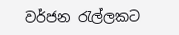වර්ජන රැල්ලකට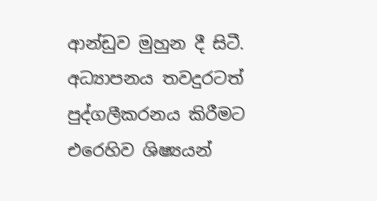ආන්ඩුව මුහුන දී සිටී. අධ්‍යාපනය තවදුරටත් පුද්ගලීකරනය කිරීමට එරෙහිව ශිෂ්‍යයන්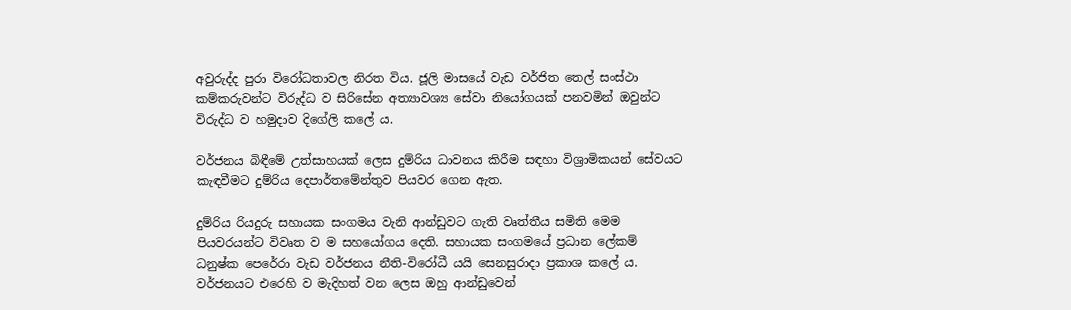අවුරුද්ද පුරා විරෝධතාවල නිරත විය. ජූලි මාසයේ වැඩ වර්ජිත තෙල් සංස්ථා කම්කරුවන්ට විරුද්ධ ව සිරිසේන අත්‍යාවශ්‍ය සේවා නියෝගයක් පනවමින් ඔවුන්ට විරුද්ධ ව හමුදාව දිගේලි කලේ ය.

වර්ජනය බිඳීමේ උත්සාහයක් ලෙස දුම්රිය ධාවනය කිරීම සඳහා විශ්‍රාමිකයන් සේවයට කැඳවීමට දුම්රිය දෙපාර්තමේන්තුව පියවර ගෙන ඇත.

දුම්රිය රියදුරු සහායක සංගමය වැනි ආන්ඩුවට ගැති වෘත්තීය සමිති මෙම පියවරයන්ට විවෘත ව ම සහයෝගය දෙති. සහායක සංගමයේ ප්‍රධාන ලේකම් ධනුෂ්ක පෙරේරා වැඩ වර්ජනය නීති-විරෝධී යයි සෙනසුරාදා ප්‍රකාශ කලේ ය. වර්ජනයට එරෙහි ව මැදිහත් වන ලෙස ඔහු ආන්ඩුවෙන්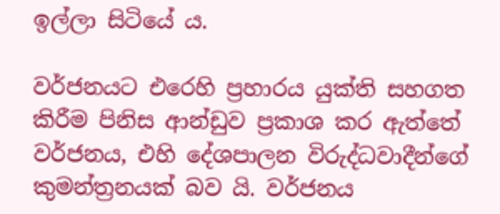ඉල්ලා සිටියේ ය.

වර්ජනයට එරෙහි ප්‍රහාරය යුක්ති සහගත කිරීම පිනිස ආන්ඩුව ප්‍රකාශ කර ඇත්තේ වර්ජනය, එහි දේශපාලන විරුද්ධවාදීන්ගේ කුමන්ත්‍රනයක් බව යි. වර්ජනය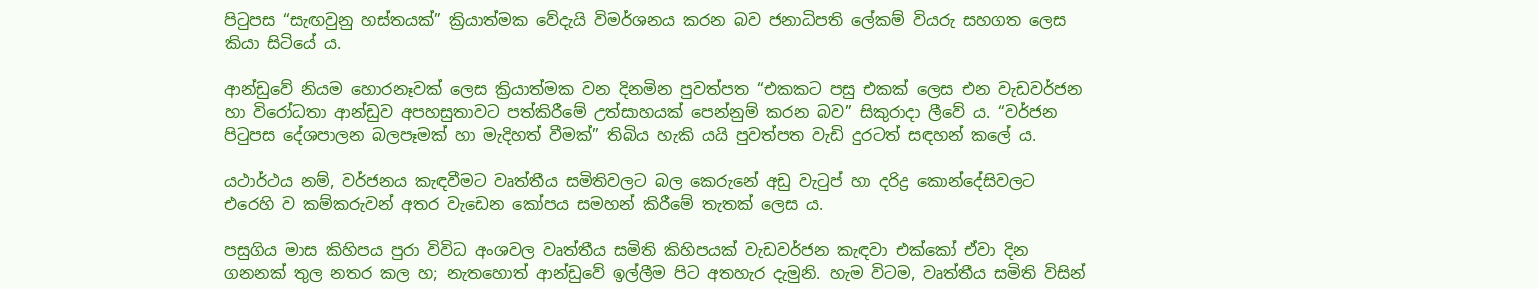පිටුපස “සැඟවුනු හස්තයක්” ක්‍රියාත්මක වේදැයි විමර්ශනය කරන බව ජනාධිපති ලේකම් වියරු සහගත ලෙස කියා සිටියේ ය.

ආන්ඩුවේ නියම හොරනෑවක් ලෙස ක්‍රියාත්මක වන දිනමින පුවත්පත “එකකට පසු එකක් ලෙස එන වැඩවර්ජන හා විරෝධතා ආන්ඩුව අපහසුතාවට පත්කිරීමේ උත්සාහයක් පෙන්නුම් කරන බව” සිකුරාදා ලීවේ ය. “වර්ජන පිටුපස දේශපාලන බලපෑමක් හා මැදිහත් වීමක්” තිබිය හැකි යයි පුවත්පත වැඩි දුරටත් සඳහන් කලේ ය.

යථාර්ථය නම්, වර්ජනය කැඳවීමට වෘත්තීය සමිතිවලට බල කෙරුනේ අඩු වැටුප් හා දරිද්‍ර කොන්දේසිවලට එරෙහි ව කම්කරුවන් අතර වැඩෙන කෝපය සමහන් කිරීමේ තැතක් ලෙස ය.

පසුගිය මාස කිහිපය පුරා විවිධ අංශවල වෘත්තීය සමිති කිහිපයක් වැඩවර්ජන කැඳවා එක්කෝ ඒවා දින ගනනක් තුල නතර කල හ; නැතහොත් ආන්ඩුවේ ඉල්ලීම පිට අතහැර දැමුනි. හැම විටම, වෘත්තීය සමිති විසින්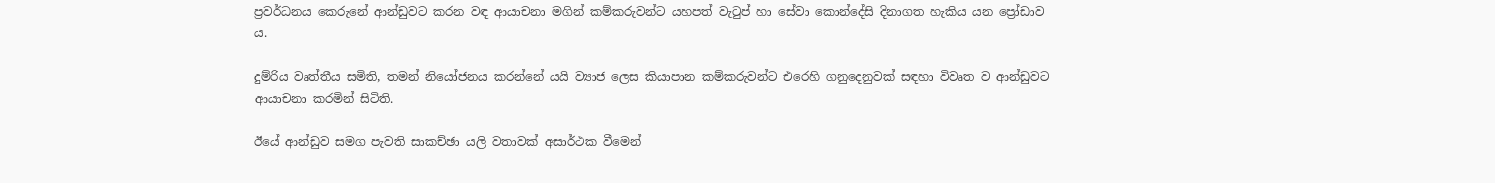ප්‍රවර්ධනය කෙරුනේ ආන්ඩුවට කරන වඳ ආයාචනා මගින් කම්කරුවන්ට යහපත් වැටුප් හා සේවා කොන්දේසි දිනාගත හැකිය යන ප්‍රෝඩාව ය.

දුම්රිය වෘත්තීය සමිති, තමන් නියෝජනය කරන්නේ යයි ව්‍යාජ ලෙස කියාපාන කම්කරුවන්ට එරෙහි ගනුදෙනුවක් සඳහා විවෘත ව ආන්ඩුවට ආයාචනා කරමින් සිටිති.

ඊයේ ආන්ඩුව සමග පැවති සාකච්ඡා යලි වතාවක් අසාර්ථක වීමෙන්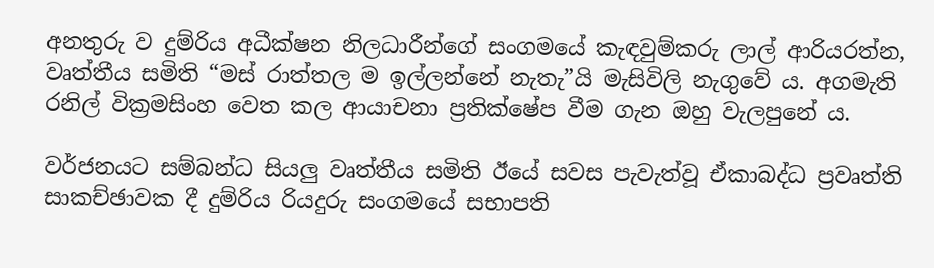අනතුරු ව දුම්රිය අධීක්ෂන නිලධාරීන්ගේ සංගමයේ කැඳවුම්කරු ලාල් ආරියරත්න, වෘත්තීය සමිති “මස් රාත්තල ම ඉල්ලන්නේ නැතැ”යි මැසිවිලි නැගුවේ ය. අගමැති රනිල් වික්‍රමසිංහ වෙත කල ආයාචනා ප්‍රතික්ෂේප වීම ගැන ඔහු වැලපුනේ ය.

වර්ජනයට සම්බන්ධ සියලු වෘත්තීය සමිති ඊයේ සවස පැවැත්වූ ඒකාබද්ධ ප්‍රවෘත්ති සාකච්ඡාවක දී දුම්රිය රියදුරු සංගමයේ සභාපති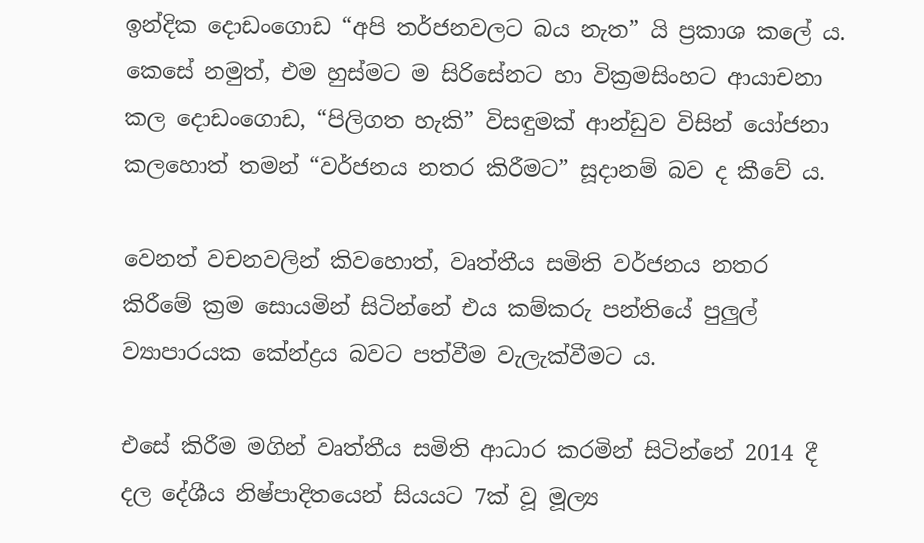ඉන්දික දොඩංගොඩ “අපි තර්ජනවලට බය නැත” යි ප්‍රකාශ කලේ ය. කෙසේ නමුත්, එම හුස්මට ම සිරිසේනට හා වික්‍රමසිංහට ආයාචනා කල දොඩංගොඩ, “පිලිගත හැකි” විසඳුමක් ආන්ඩුව විසින් යෝජනා කලහොත් තමන් “වර්ජනය නතර කිරීමට” සූදානම් බව ද කීවේ ය.

වෙනත් වචනවලින් කිවහොත්, වෘත්තීය සමිති වර්ජනය නතර කිරීමේ ක්‍රම සොයමින් සිටින්නේ එය කම්කරු පන්තියේ පුලුල් ව්‍යාපාරයක කේන්ද්‍රය බවට පත්වීම වැලැක්වීමට ය.

එසේ කිරීම මගින් වෘත්තීය සමිති ආධාර කරමින් සිටින්නේ 2014 දී දල දේශීය නිෂ්පාදිතයෙන් සියයට 7ක් වූ මූල්‍ය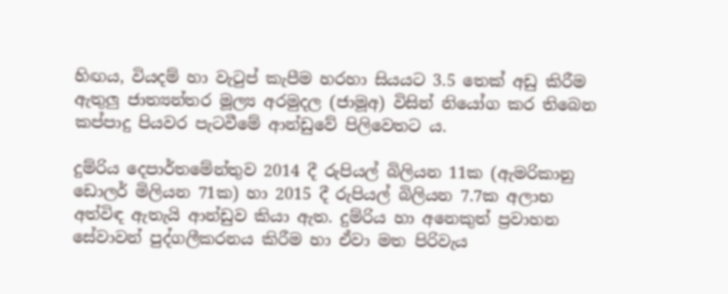හිඟය, වියදම් හා වැටුප් කැපීම හරහා සියයට 3.5 තෙක් අඩු කිරීම ඇතුලු ජාත්‍යන්තර මූල්‍ය අරමුදල (ජාමූඅ) විසින් නියෝග කර තිබෙන කප්පාදු පියවර පැටවීමේ ආන්ඩුවේ පිලිවෙතට ය.

දුම්රිය දෙපාර්තමේන්තුව 2014 දී රුපියල් බිලියන 11ක (ඇමරිකානු ඩොලර් මිලියන 71ක) හා 2015 දී රුපියල් බිලියන 7.7ක අලාභ අත්විඳ ඇතැයි ආන්ඩුව කියා ඇත. දුම්රිය හා අනෙකුත් ප්‍රවාහන සේවාවන් පුද්ගලීකරනය කිරීම හා ඒවා මත පිරිවැය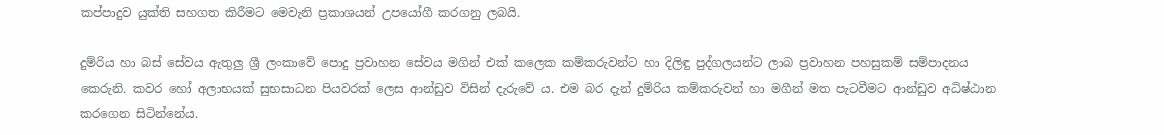කප්පාදුව යුක්ති සහගත කිරීමට මෙවැනි ප්‍රකාශයන් උපයෝගී කරගනු ලබයි.

දුම්රිය හා බස් සේවය ඇතුලු ශ්‍රී ලංකාවේ පොදු ප්‍රවාහන සේවය මගින් එක් කලෙක කම්කරුවන්ට හා දිලිඳු පුද්ගලයන්ට ලාබ ප්‍රවාහන පහසුකම් සම්පාදනය කෙරුනි. කවර හෝ අලාභයක් සුභසාධන පියවරක් ලෙස ආන්ඩුව විසින් දැරුවේ ය. එම බර දැන් දුම්රිය කම්කරුවන් හා මගීන් මත පැටවීමට ආන්ඩුව අධිෂ්ඨාන කරගෙන සිටින්නේය.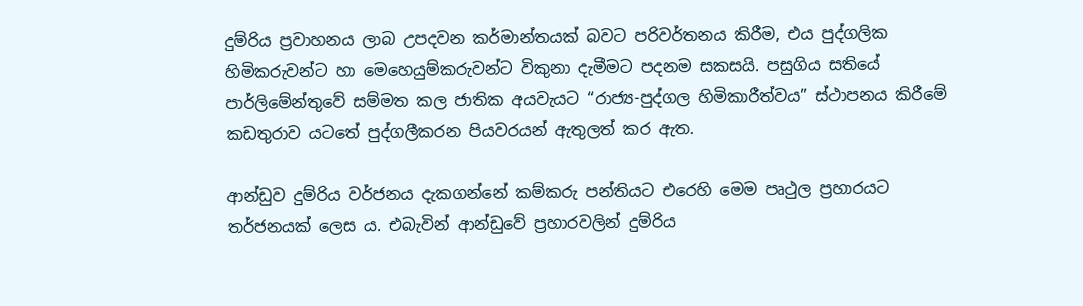දුම්රිය ප්‍රවාහනය ලාබ උපදවන කර්මාන්තයක් බවට පරිවර්තනය කිරීම, එය පුද්ගලික හිමිකරුවන්ට හා මෙහෙයුම්කරුවන්ට විකුනා දැමීමට පදනම සකසයි. පසුගිය සතියේ පාර්ලිමේන්තුවේ සම්මත කල ජාතික අයවැයට “රාජ්‍ය-පුද්ගල හිමිකාරීත්වය” ස්ථාපනය කිරීමේ කඩතුරාව යටතේ පුද්ගලීකරන පියවරයන් ඇතුලත් කර ඇත.

ආන්ඩුව දුම්රිය වර්ජනය දැකගන්නේ කම්කරු පන්තියට එරෙහි මෙම පෘථුල ප්‍රහාරයට තර්ජනයක් ලෙස ය. එබැවින් ආන්ඩුවේ ප්‍රහාරවලින් දුම්රිය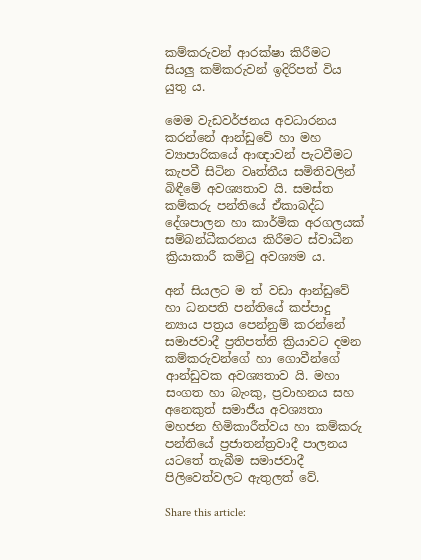කම්කරුවන් ආරක්ෂා කිරීමට සියලු කම්කරුවන් ඉදිරිපත් විය යුතු ය.

මෙම වැඩවර්ජනය අවධාරනය කරන්නේ ආන්ඩුවේ හා මහ ව්‍යාපාරිකයේ ආඥාවන් පැටවීමට කැපවී සිටින වෘත්තීය සමිතිවලින් බිඳීමේ අවශ්‍යතාව යි. සමස්ත කම්කරු පන්තියේ ඒකාබද්ධ දේශපාලන හා කාර්මික අරගලයක් සම්බන්ධීකරනය කිරීමට ස්වාධීන ක්‍රියාකාරී කමිටු අවශ්‍යම ය.

අන් සියලට ම ත් වඩා ආන්ඩුවේ හා ධනපති පන්තියේ කප්පාදු න්‍යාය පත්‍රය පෙන්නුම් කරන්නේ සමාජවාදී ප්‍රතිපත්ති ක්‍රියාවට දමන කම්කරුවන්ගේ හා ගොවීන්ගේ ආන්ඩුවක අවශ්‍යතාව යි. මහා සංගත හා බැංකු, ප්‍රවාහනය සහ අනෙකුත් සමාජීය අවශ්‍යතා මහජන හිමිකාරීත්වය හා කම්කරු පන්තියේ ප්‍රජාතන්ත්‍රවාදී පාලනය යටතේ තැබීම සමාජවාදී පිලිවෙත්වලට ඇතුලත් වේ.

Share this article: